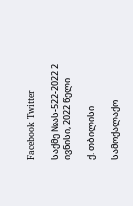Facebook Twitter

საქმე №ას-522-2022 2 ივნისი, 2022 წელი

ქ. თბილისი

სამოქალაქო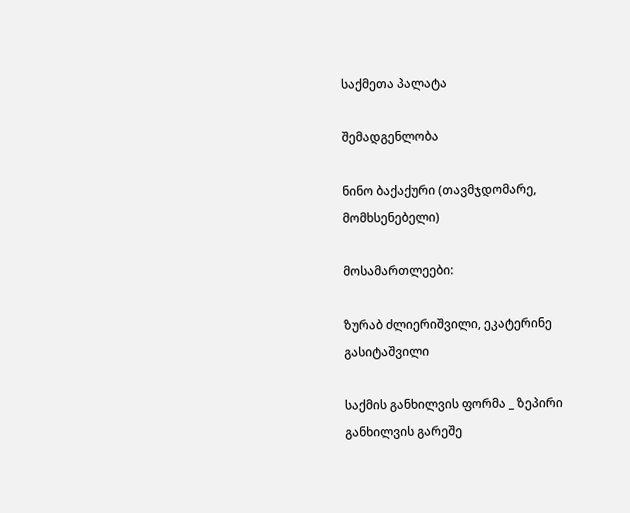საქმეთა პალატა

შემადგენლობა

ნინო ბაქაქური (თავმჯდომარე, მომხსენებელი)

მოსამართლეები:

ზურაბ ძლიერიშვილი, ეკატერინე გასიტაშვილი

საქმის განხილვის ფორმა _ ზეპირი განხილვის გარეშე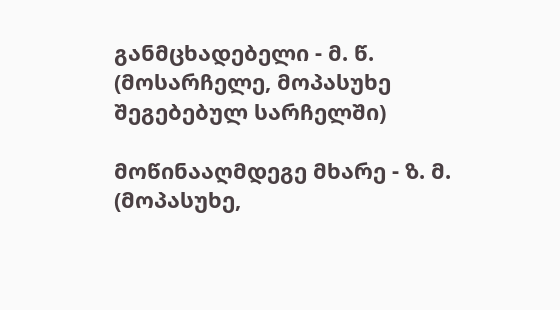განმცხადებელი - მ. წ. (მოსარჩელე, მოპასუხე შეგებებულ სარჩელში)

მოწინააღმდეგე მხარე - ზ. მ. (მოპასუხე,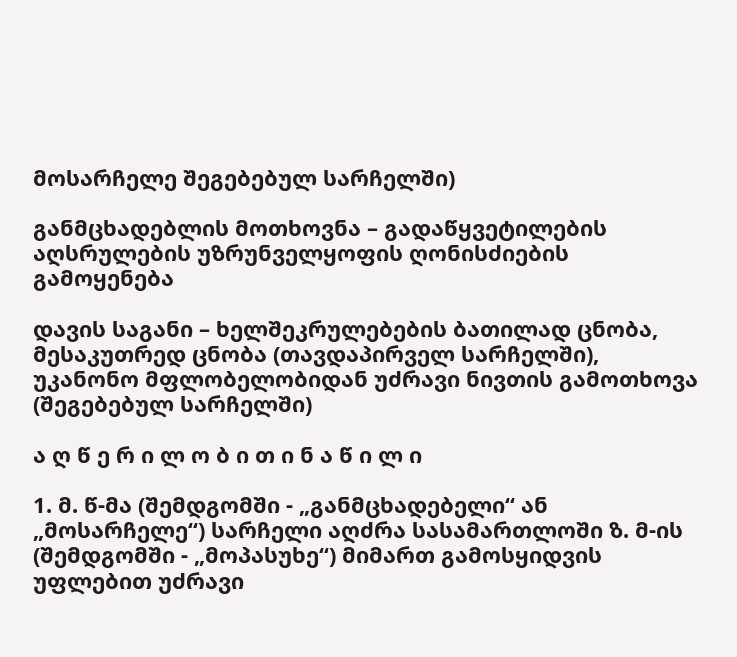მოსარჩელე შეგებებულ სარჩელში)

განმცხადებლის მოთხოვნა – გადაწყვეტილების აღსრულების უზრუნველყოფის ღონისძიების გამოყენება

დავის საგანი – ხელშეკრულებების ბათილად ცნობა, მესაკუთრედ ცნობა (თავდაპირველ სარჩელში), უკანონო მფლობელობიდან უძრავი ნივთის გამოთხოვა (შეგებებულ სარჩელში)

ა ღ წ ე რ ი ლ ო ბ ი თ ი ნ ა წ ი ლ ი

1. მ. წ-მა (შემდგომში - „განმცხადებელი“ ან „მოსარჩელე“) სარჩელი აღძრა სასამართლოში ზ. მ-ის (შემდგომში - „მოპასუხე“) მიმართ გამოსყიდვის უფლებით უძრავი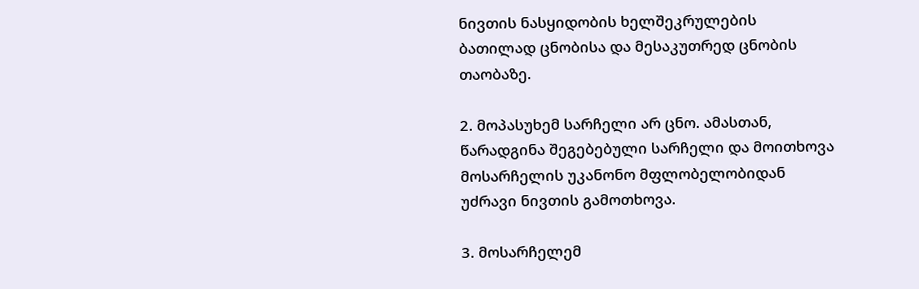ნივთის ნასყიდობის ხელშეკრულების ბათილად ცნობისა და მესაკუთრედ ცნობის თაობაზე.

2. მოპასუხემ სარჩელი არ ცნო. ამასთან, წარადგინა შეგებებული სარჩელი და მოითხოვა მოსარჩელის უკანონო მფლობელობიდან უძრავი ნივთის გამოთხოვა.

3. მოსარჩელემ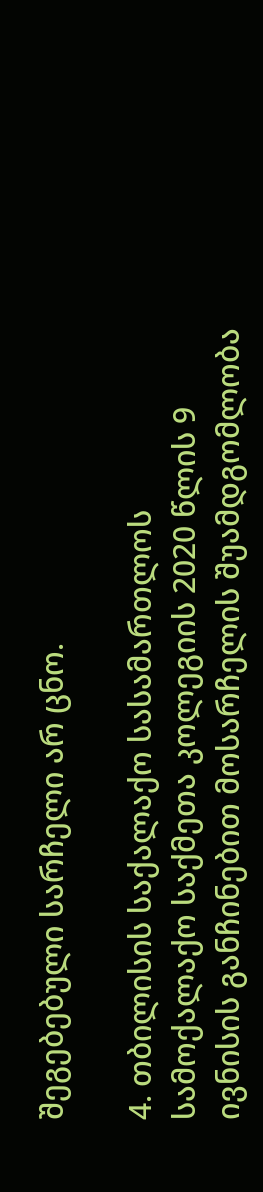შეგებებული სარჩელი არ ცნო.

4. თბილისის საქალაქო სასამართლოს სამოქალაქო საქმეთა კოლეგიის 2020 წლის 9 ივნისის განჩინებით მოსარჩელის შუამდგომლობა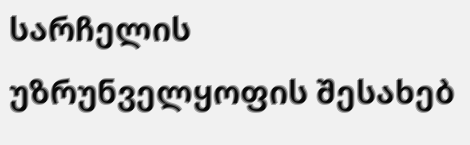სარჩელის უზრუნველყოფის შესახებ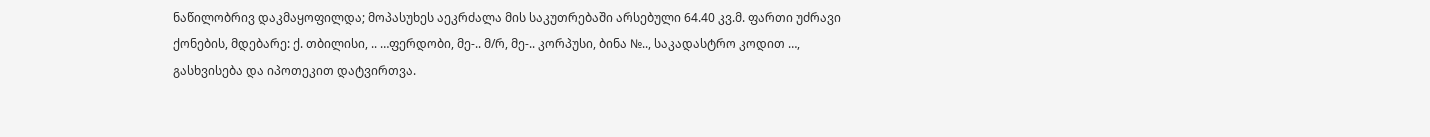ნაწილობრივ დაკმაყოფილდა; მოპასუხეს აეკრძალა მის საკუთრებაში არსებული 64.40 კვ.მ. ფართი უძრავი ქონების, მდებარე: ქ. თბილისი, .. …ფერდობი, მე-.. მ/რ, მე-.. კორპუსი, ბინა №.., საკადასტრო კოდით …, გასხვისება და იპოთეკით დატვირთვა.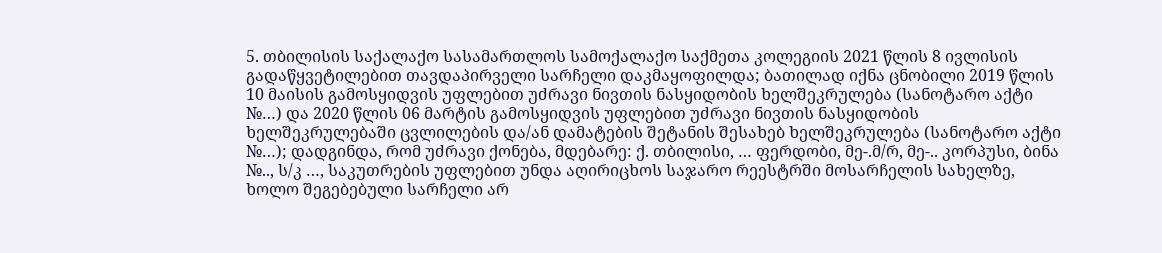5. თბილისის საქალაქო სასამართლოს სამოქალაქო საქმეთა კოლეგიის 2021 წლის 8 ივლისის გადაწყვეტილებით თავდაპირველი სარჩელი დაკმაყოფილდა; ბათილად იქნა ცნობილი 2019 წლის 10 მაისის გამოსყიდვის უფლებით უძრავი ნივთის ნასყიდობის ხელშეკრულება (სანოტარო აქტი №…) და 2020 წლის 06 მარტის გამოსყიდვის უფლებით უძრავი ნივთის ნასყიდობის ხელშეკრულებაში ცვლილების და/ან დამატების შეტანის შესახებ ხელშეკრულება (სანოტარო აქტი №…); დადგინდა, რომ უძრავი ქონება, მდებარე: ქ. თბილისი, … ფერდობი, მე-.მ/რ, მე-.. კორპუსი, ბინა №.., ს/კ …, საკუთრების უფლებით უნდა აღირიცხოს საჯარო რეესტრში მოსარჩელის სახელზე, ხოლო შეგებებული სარჩელი არ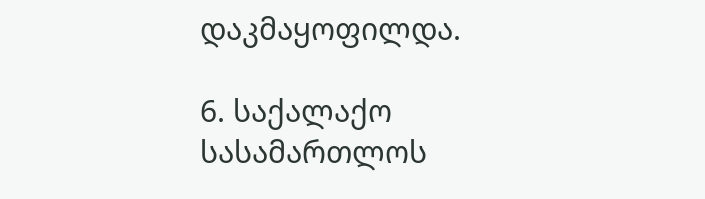დაკმაყოფილდა.

6. საქალაქო სასამართლოს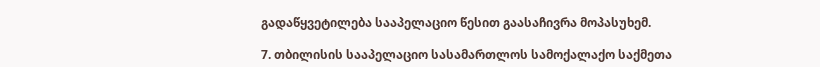გადაწყვეტილება სააპელაციო წესით გაასაჩივრა მოპასუხემ.

7. თბილისის სააპელაციო სასამართლოს სამოქალაქო საქმეთა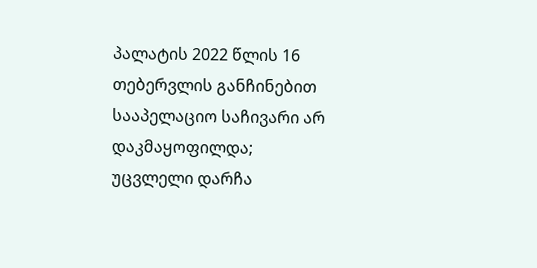პალატის 2022 წლის 16 თებერვლის განჩინებით სააპელაციო საჩივარი არ დაკმაყოფილდა; უცვლელი დარჩა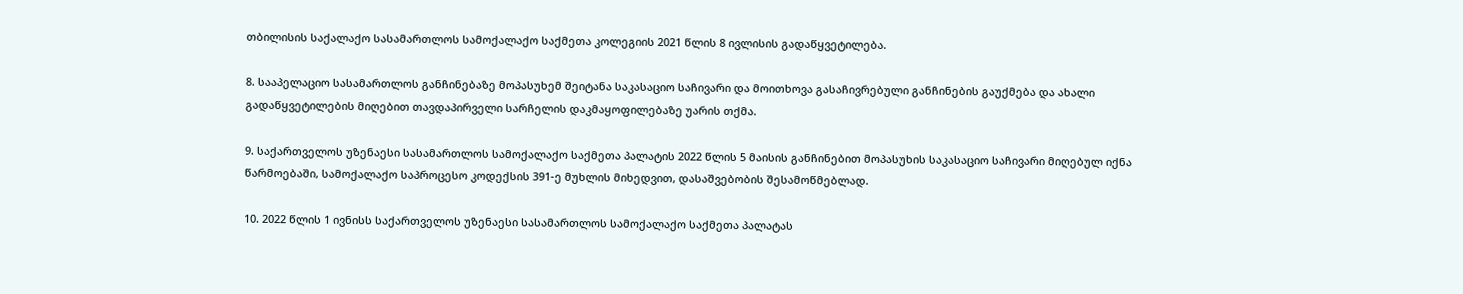თბილისის საქალაქო სასამართლოს სამოქალაქო საქმეთა კოლეგიის 2021 წლის 8 ივლისის გადაწყვეტილება.

8. სააპელაციო სასამართლოს განჩინებაზე მოპასუხემ შეიტანა საკასაციო საჩივარი და მოითხოვა გასაჩივრებული განჩინების გაუქმება და ახალი გადაწყვეტილების მიღებით თავდაპირველი სარჩელის დაკმაყოფილებაზე უარის თქმა.

9. საქართველოს უზენაესი სასამართლოს სამოქალაქო საქმეთა პალატის 2022 წლის 5 მაისის განჩინებით მოპასუხის საკასაციო საჩივარი მიღებულ იქნა წარმოებაში, სამოქალაქო საპროცესო კოდექსის 391-ე მუხლის მიხედვით, დასაშვებობის შესამოწმებლად.

10. 2022 წლის 1 ივნისს საქართველოს უზენაესი სასამართლოს სამოქალაქო საქმეთა პალატას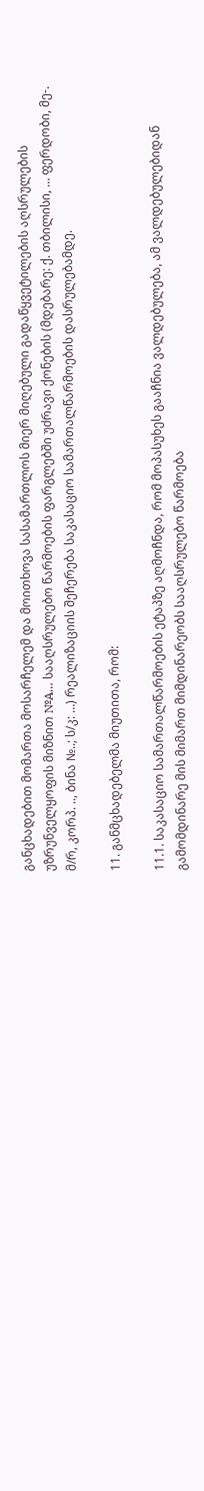განცხადებით მომართა მოსარჩელემ და მოითხოვა სასამართლოს მიერ მიღებული გადაწყვეტილების აღსრულების უზრუნველყოფის მიზნით №A… სააღსრულებო წარმოების ფარგლებში უძრავი ქონების (მდებარე: ქ. თბილისი, … ფერდობი, მე-. მ/რ, კორპ. .., ბინა №..; ს/კ: …) რეალიზაციის შეჩერება საკასაციო სამართალწარმოების დასრულებამდე.

11. განმცხადებელმა მიუთითა, რომ:

11.1. საკასაციო სამართალწარმოების ეტაპზე აღმოჩნდა, რომ მოპასუხეს გააჩნია ვალდებულება, ამ ვალდებულებიდან გამომდინარე მის მიმართ მიმდინარეობს სააღსრულებო წარმოება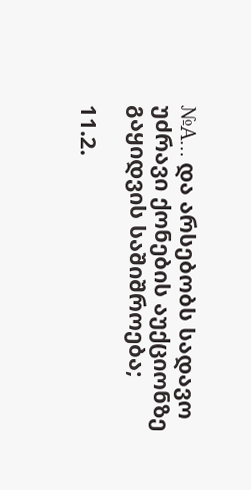№A… და არსებობს სადავო უძრავი ქონების აუქციონზე გაყიდვის საშიშროება;

11.2.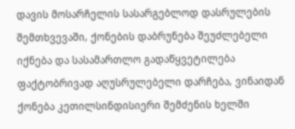დავის მოსარჩელის სასარგებლოდ დასრულების შემთხვევაში, ქონების დაბრუნება შეუძლებელი იქნება და სასამართლო გადაწყვეტილება ფაქტობრივად აღუსრულებელი დარჩება, ვინაიდან ქონება კეთილსინდისიერი შემძენის ხელში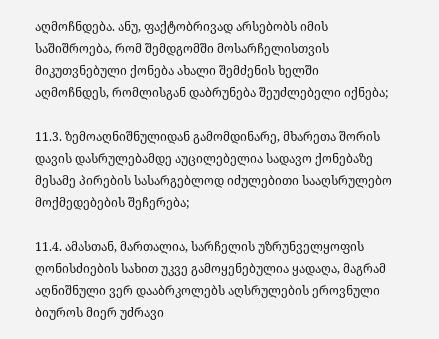აღმოჩნდება. ანუ, ფაქტობრივად არსებობს იმის საშიშროება, რომ შემდგომში მოსარჩელისთვის მიკუთვნებული ქონება ახალი შემძენის ხელში აღმოჩნდეს, რომლისგან დაბრუნება შეუძლებელი იქნება;

11.3. ზემოაღნიშნულიდან გამომდინარე, მხარეთა შორის დავის დასრულებამდე აუცილებელია სადავო ქონებაზე მესამე პირების სასარგებლოდ იძულებითი სააღსრულებო მოქმედებების შეჩერება;

11.4. ამასთან, მართალია, სარჩელის უზრუნველყოფის ღონისძიების სახით უკვე გამოყენებულია ყადაღა, მაგრამ აღნიშნული ვერ დააბრკოლებს აღსრულების ეროვნული ბიუროს მიერ უძრავი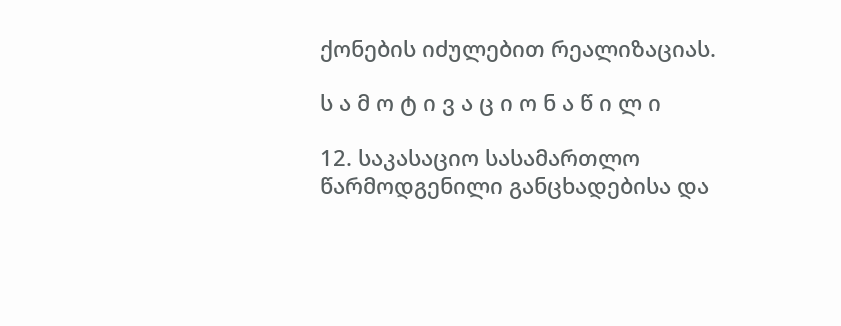ქონების იძულებით რეალიზაციას.

ს ა მ ო ტ ი ვ ა ც ი ო ნ ა წ ი ლ ი

12. საკასაციო სასამართლო წარმოდგენილი განცხადებისა და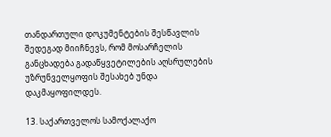თანდართული დოკუმენტების შესწავლის შედეგად მიიჩნევს, რომ მოსარჩელის განცხადება გადაწყვეტილების აღსრულების უზრუნველყოფის შესახებ უნდა დაკმაყოფილდეს.

13. საქართველოს სამოქალაქო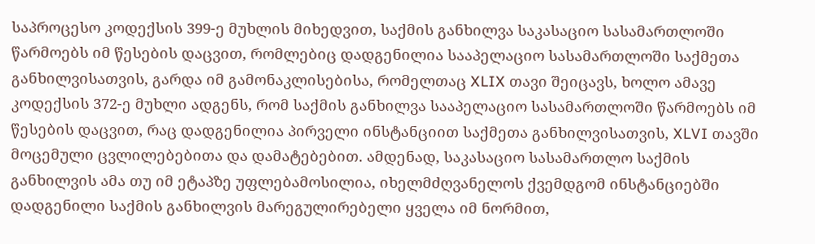საპროცესო კოდექსის 399-ე მუხლის მიხედვით, საქმის განხილვა საკასაციო სასამართლოში წარმოებს იმ წესების დაცვით, რომლებიც დადგენილია სააპელაციო სასამართლოში საქმეთა განხილვისათვის, გარდა იმ გამონაკლისებისა, რომელთაც XLIX თავი შეიცავს, ხოლო ამავე კოდექსის 372-ე მუხლი ადგენს, რომ საქმის განხილვა სააპელაციო სასამართლოში წარმოებს იმ წესების დაცვით, რაც დადგენილია პირველი ინსტანციით საქმეთა განხილვისათვის, XLVI თავში მოცემული ცვლილებებითა და დამატებებით. ამდენად, საკასაციო სასამართლო საქმის განხილვის ამა თუ იმ ეტაპზე უფლებამოსილია, იხელმძღვანელოს ქვემდგომ ინსტანციებში დადგენილი საქმის განხილვის მარეგულირებელი ყველა იმ ნორმით,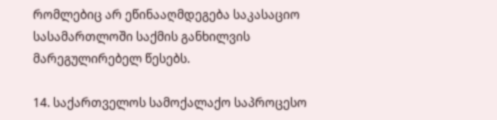რომლებიც არ ეწინააღმდეგება საკასაციო სასამართლოში საქმის განხილვის მარეგულირებელ წესებს.

14. საქართველოს სამოქალაქო საპროცესო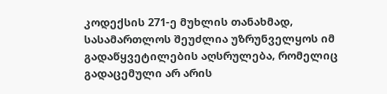კოდექსის 271-ე მუხლის თანახმად, სასამართლოს შეუძლია უზრუნველყოს იმ გადაწყვეტილების აღსრულება, რომელიც გადაცემული არ არის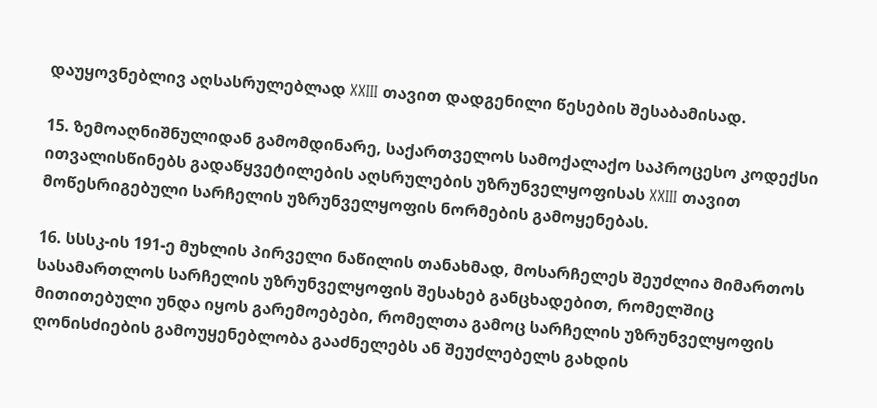დაუყოვნებლივ აღსასრულებლად XXIII თავით დადგენილი წესების შესაბამისად.

15. ზემოაღნიშნულიდან გამომდინარე, საქართველოს სამოქალაქო საპროცესო კოდექსი ითვალისწინებს გადაწყვეტილების აღსრულების უზრუნველყოფისას XXIII თავით მოწესრიგებული სარჩელის უზრუნველყოფის ნორმების გამოყენებას.

16. სსსკ-ის 191-ე მუხლის პირველი ნაწილის თანახმად, მოსარჩელეს შეუძლია მიმართოს სასამართლოს სარჩელის უზრუნველყოფის შესახებ განცხადებით, რომელშიც მითითებული უნდა იყოს გარემოებები, რომელთა გამოც სარჩელის უზრუნველყოფის ღონისძიების გამოუყენებლობა გააძნელებს ან შეუძლებელს გახდის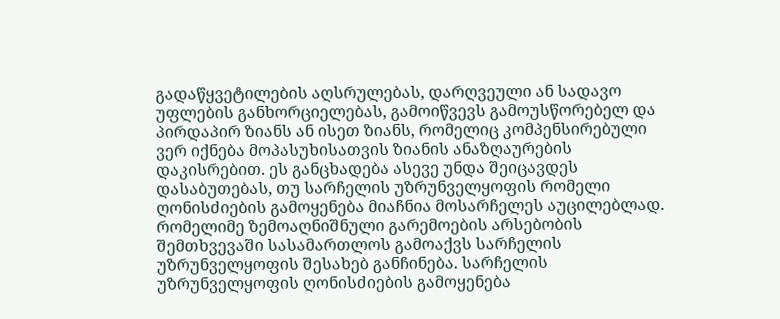გადაწყვეტილების აღსრულებას, დარღვეული ან სადავო უფლების განხორციელებას, გამოიწვევს გამოუსწორებელ და პირდაპირ ზიანს ან ისეთ ზიანს, რომელიც კომპენსირებული ვერ იქნება მოპასუხისათვის ზიანის ანაზღაურების დაკისრებით. ეს განცხადება ასევე უნდა შეიცავდეს დასაბუთებას, თუ სარჩელის უზრუნველყოფის რომელი ღონისძიების გამოყენება მიაჩნია მოსარჩელეს აუცილებლად. რომელიმე ზემოაღნიშნული გარემოების არსებობის შემთხვევაში სასამართლოს გამოაქვს სარჩელის უზრუნველყოფის შესახებ განჩინება. სარჩელის უზრუნველყოფის ღონისძიების გამოყენება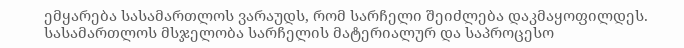ემყარება სასამართლოს ვარაუდს, რომ სარჩელი შეიძლება დაკმაყოფილდეს. სასამართლოს მსჯელობა სარჩელის მატერიალურ და საპროცესო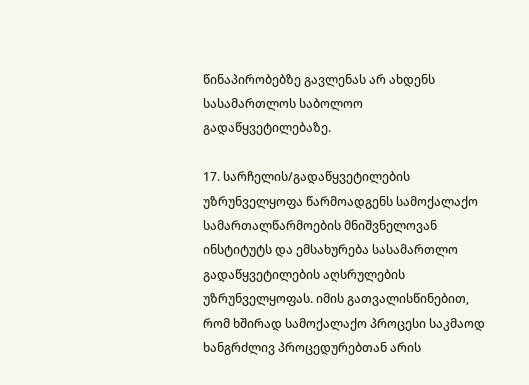წინაპირობებზე გავლენას არ ახდენს სასამართლოს საბოლოო გადაწყვეტილებაზე.

17. სარჩელის/გადაწყვეტილების უზრუნველყოფა წარმოადგენს სამოქალაქო სამართალწარმოების მნიშვნელოვან ინსტიტუტს და ემსახურება სასამართლო გადაწყვეტილების აღსრულების უზრუნველყოფას. იმის გათვალისწინებით, რომ ხშირად სამოქალაქო პროცესი საკმაოდ ხანგრძლივ პროცედურებთან არის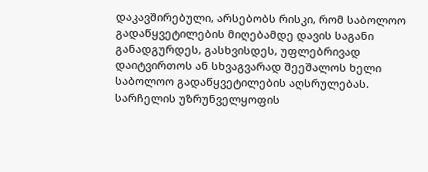დაკავშირებული, არსებობს რისკი, რომ საბოლოო გადაწყვეტილების მიღებამდე დავის საგანი განადგურდეს, გასხვისდეს, უფლებრივად დაიტვირთოს ან სხვაგვარად შეეშალოს ხელი საბოლოო გადაწყვეტილების აღსრულებას. სარჩელის უზრუნველყოფის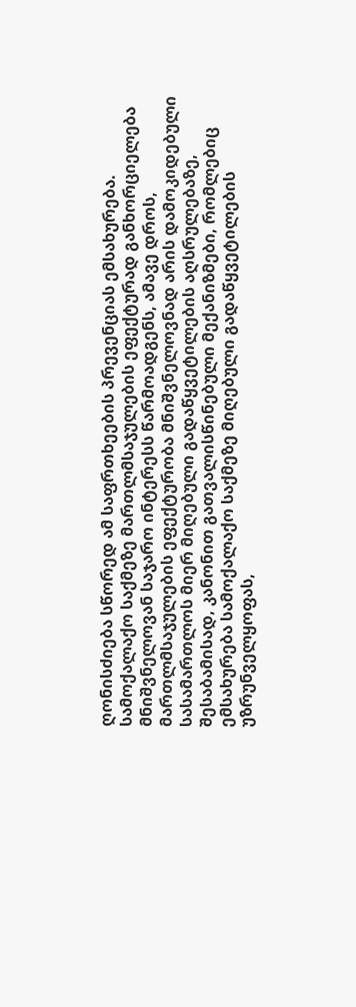ღონისძიება სწორედ ამ საფრთხეების პრევენციას ემსახურება. სამოქალაქო საქმეზე მართლმსაჯულების ეფექტურად განხორციელება მნიშვნელოვან საჯარო ინტერესს წარმოადგენს, ამავე დროს, მართლმსაჯულების ეფექტურობა მნიშვნელოვნად არის დამოკიდებული სასამართლოს მიერ მიღებული გადაწყვეტილების აღსრულებაზე, შესაბამისად, კანონით გათვალისწინებული მექანიზმები, რომლებიც ემსახურება სამოქალაქო საქმეზე მიღებული გადაწყვეტილების უზრუნველყოფას,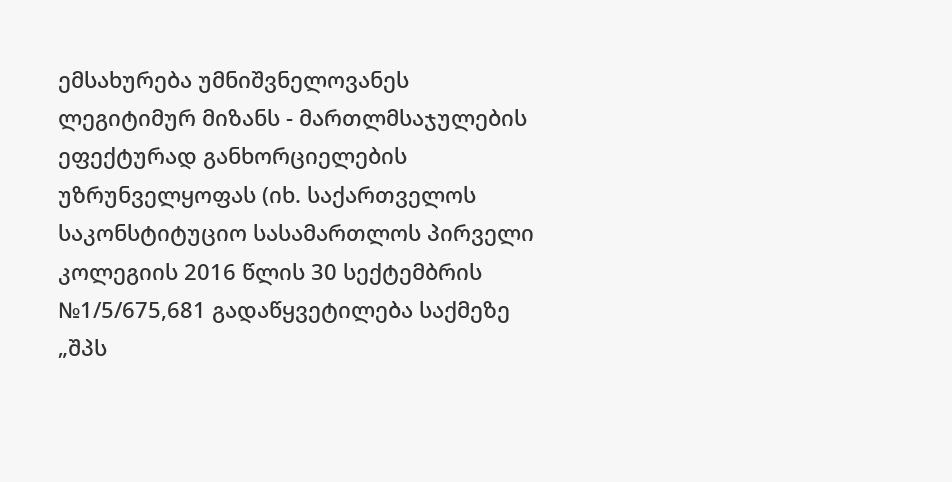ემსახურება უმნიშვნელოვანეს ლეგიტიმურ მიზანს - მართლმსაჯულების ეფექტურად განხორციელების უზრუნველყოფას (იხ. საქართველოს საკონსტიტუციო სასამართლოს პირველი კოლეგიის 2016 წლის 30 სექტემბრის №1/5/675,681 გადაწყვეტილება საქმეზე „შპს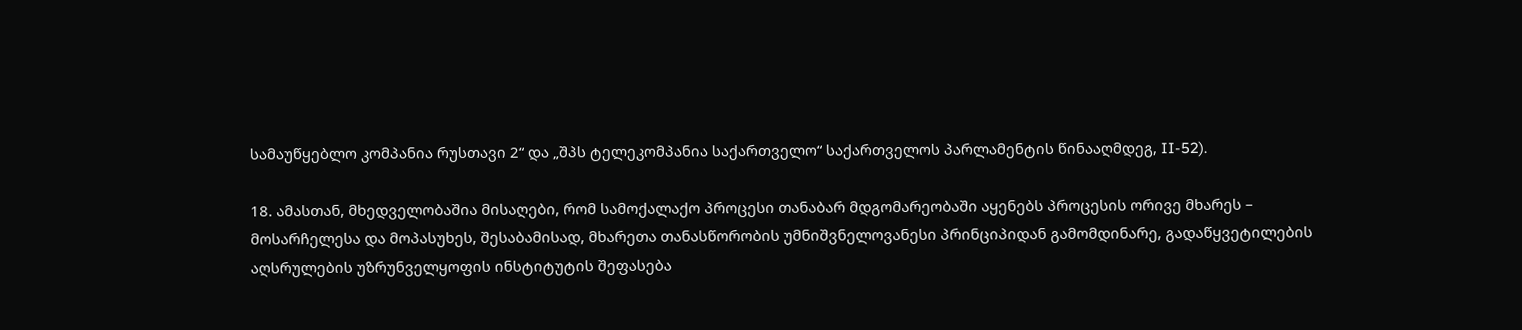სამაუწყებლო კომპანია რუსთავი 2“ და „შპს ტელეკომპანია საქართველო“ საქართველოს პარლამენტის წინააღმდეგ, II-52).

18. ამასთან, მხედველობაშია მისაღები, რომ სამოქალაქო პროცესი თანაბარ მდგომარეობაში აყენებს პროცესის ორივე მხარეს – მოსარჩელესა და მოპასუხეს, შესაბამისად, მხარეთა თანასწორობის უმნიშვნელოვანესი პრინციპიდან გამომდინარე, გადაწყვეტილების აღსრულების უზრუნველყოფის ინსტიტუტის შეფასება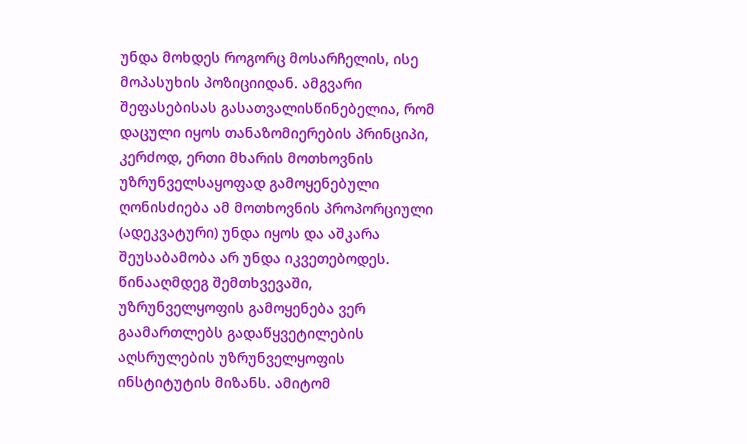უნდა მოხდეს როგორც მოსარჩელის, ისე მოპასუხის პოზიციიდან. ამგვარი შეფასებისას გასათვალისწინებელია, რომ დაცული იყოს თანაზომიერების პრინციპი, კერძოდ, ერთი მხარის მოთხოვნის უზრუნველსაყოფად გამოყენებული ღონისძიება ამ მოთხოვნის პროპორციული (ადეკვატური) უნდა იყოს და აშკარა შეუსაბამობა არ უნდა იკვეთებოდეს. წინააღმდეგ შემთხვევაში, უზრუნველყოფის გამოყენება ვერ გაამართლებს გადაწყვეტილების აღსრულების უზრუნველყოფის ინსტიტუტის მიზანს. ამიტომ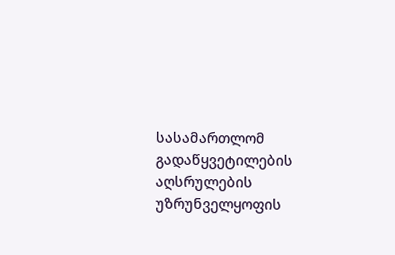სასამართლომ გადაწყვეტილების აღსრულების უზრუნველყოფის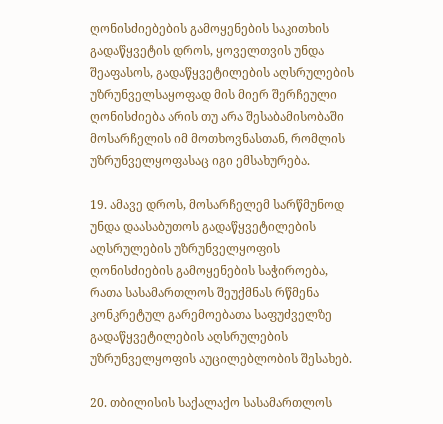ღონისძიებების გამოყენების საკითხის გადაწყვეტის დროს, ყოველთვის უნდა შეაფასოს, გადაწყვეტილების აღსრულების უზრუნველსაყოფად მის მიერ შერჩეული ღონისძიება არის თუ არა შესაბამისობაში მოსარჩელის იმ მოთხოვნასთან, რომლის უზრუნველყოფასაც იგი ემსახურება.

19. ამავე დროს, მოსარჩელემ სარწმუნოდ უნდა დაასაბუთოს გადაწყვეტილების აღსრულების უზრუნველყოფის ღონისძიების გამოყენების საჭიროება, რათა სასამართლოს შეუქმნას რწმენა კონკრეტულ გარემოებათა საფუძველზე გადაწყვეტილების აღსრულების უზრუნველყოფის აუცილებლობის შესახებ.

20. თბილისის საქალაქო სასამართლოს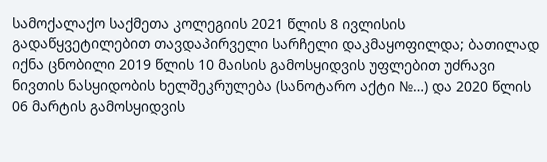სამოქალაქო საქმეთა კოლეგიის 2021 წლის 8 ივლისის გადაწყვეტილებით თავდაპირველი სარჩელი დაკმაყოფილდა; ბათილად იქნა ცნობილი 2019 წლის 10 მაისის გამოსყიდვის უფლებით უძრავი ნივთის ნასყიდობის ხელშეკრულება (სანოტარო აქტი №…) და 2020 წლის 06 მარტის გამოსყიდვის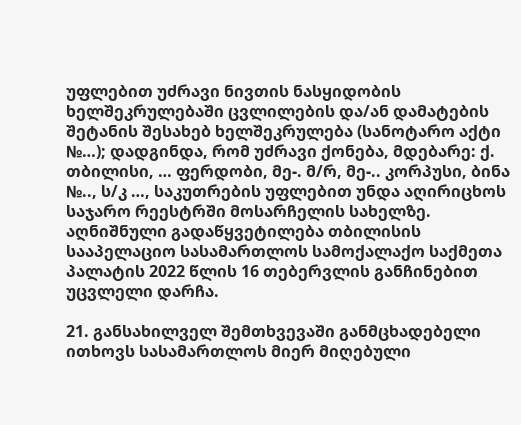უფლებით უძრავი ნივთის ნასყიდობის ხელშეკრულებაში ცვლილების და/ან დამატების შეტანის შესახებ ხელშეკრულება (სანოტარო აქტი №…); დადგინდა, რომ უძრავი ქონება, მდებარე: ქ. თბილისი, … ფერდობი, მე-. მ/რ, მე-.. კორპუსი, ბინა №.., ს/კ …, საკუთრების უფლებით უნდა აღირიცხოს საჯარო რეესტრში მოსარჩელის სახელზე. აღნიშნული გადაწყვეტილება თბილისის სააპელაციო სასამართლოს სამოქალაქო საქმეთა პალატის 2022 წლის 16 თებერვლის განჩინებით უცვლელი დარჩა.

21. განსახილველ შემთხვევაში განმცხადებელი ითხოვს სასამართლოს მიერ მიღებული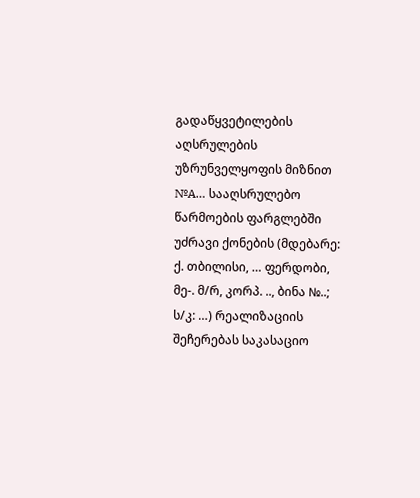გადაწყვეტილების აღსრულების უზრუნველყოფის მიზნით №A… სააღსრულებო წარმოების ფარგლებში უძრავი ქონების (მდებარე: ქ. თბილისი, … ფერდობი, მე-. მ/რ, კორპ. .., ბინა №..; ს/კ: …) რეალიზაციის შეჩერებას საკასაციო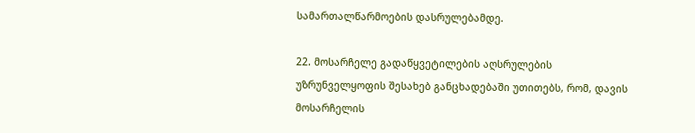სამართალწარმოების დასრულებამდე.

22. მოსარჩელე გადაწყვეტილების აღსრულების უზრუნველყოფის შესახებ განცხადებაში უთითებს, რომ, დავის მოსარჩელის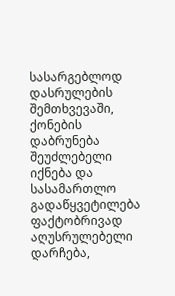სასარგებლოდ დასრულების შემთხვევაში, ქონების დაბრუნება შეუძლებელი იქნება და სასამართლო გადაწყვეტილება ფაქტობრივად აღუსრულებელი დარჩება,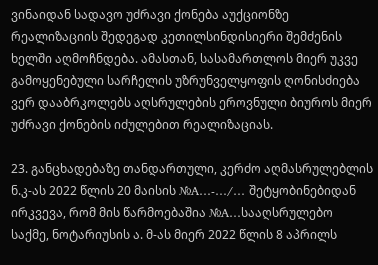ვინაიდან სადავო უძრავი ქონება აუქციონზე რეალიზაციის შედეგად კეთილსინდისიერი შემძენის ხელში აღმოჩნდება. ამასთან, სასამართლოს მიერ უკვე გამოყენებული სარჩელის უზრუნველყოფის ღონისძიება ვერ დააბრკოლებს აღსრულების ეროვნული ბიუროს მიერ უძრავი ქონების იძულებით რეალიზაციას.

23. განცხადებაზე თანდართული, კერძო აღმასრულებლის ნ.კ-ას 2022 წლის 20 მაისის №A…-…/… შეტყობინებიდან ირკვევა, რომ მის წარმოებაშია №A…სააღსრულებო საქმე, ნოტარიუსის ა. მ-ას მიერ 2022 წლის 8 აპრილს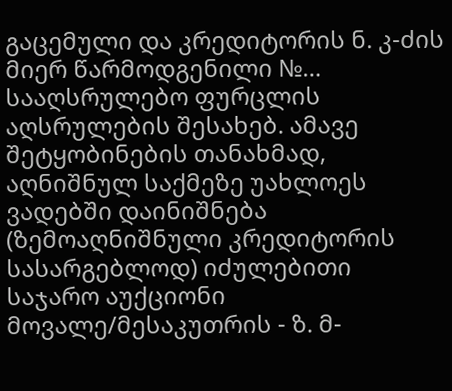გაცემული და კრედიტორის ნ. კ-ძის მიერ წარმოდგენილი №… სააღსრულებო ფურცლის აღსრულების შესახებ. ამავე შეტყობინების თანახმად, აღნიშნულ საქმეზე უახლოეს ვადებში დაინიშნება (ზემოაღნიშნული კრედიტორის სასარგებლოდ) იძულებითი საჯარო აუქციონი მოვალე/მესაკუთრის - ზ. მ-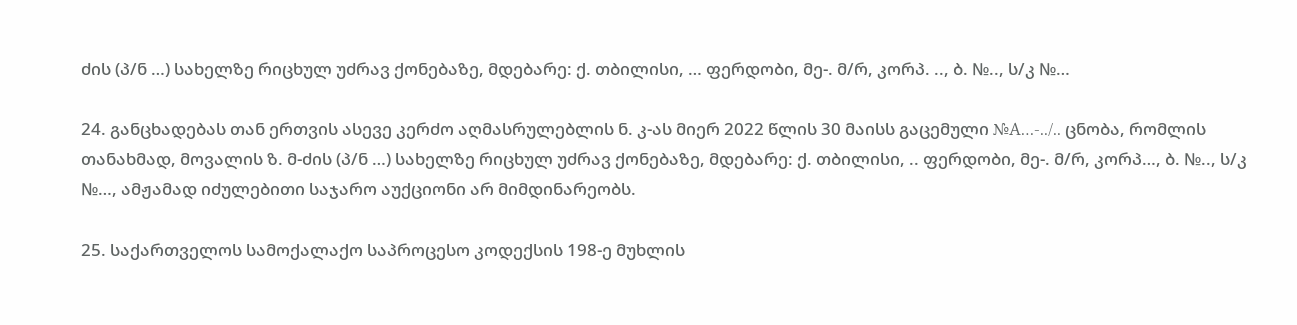ძის (პ/ნ …) სახელზე რიცხულ უძრავ ქონებაზე, მდებარე: ქ. თბილისი, … ფერდობი, მე-. მ/რ, კორპ. .., ბ. №.., ს/კ №…

24. განცხადებას თან ერთვის ასევე კერძო აღმასრულებლის ნ. კ-ას მიერ 2022 წლის 30 მაისს გაცემული №A…-../.. ცნობა, რომლის თანახმად, მოვალის ზ. მ-ძის (პ/ნ …) სახელზე რიცხულ უძრავ ქონებაზე, მდებარე: ქ. თბილისი, .. ფერდობი, მე-. მ/რ, კორპ…, ბ. №.., ს/კ №…, ამჟამად იძულებითი საჯარო აუქციონი არ მიმდინარეობს.

25. საქართველოს სამოქალაქო საპროცესო კოდექსის 198-ე მუხლის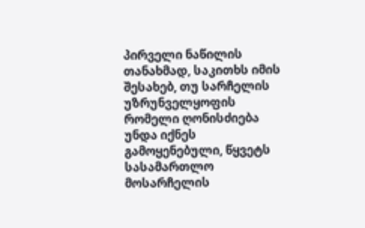პირველი ნაწილის თანახმად, საკითხს იმის შესახებ, თუ სარჩელის უზრუნველყოფის რომელი ღონისძიება უნდა იქნეს გამოყენებული, წყვეტს სასამართლო მოსარჩელის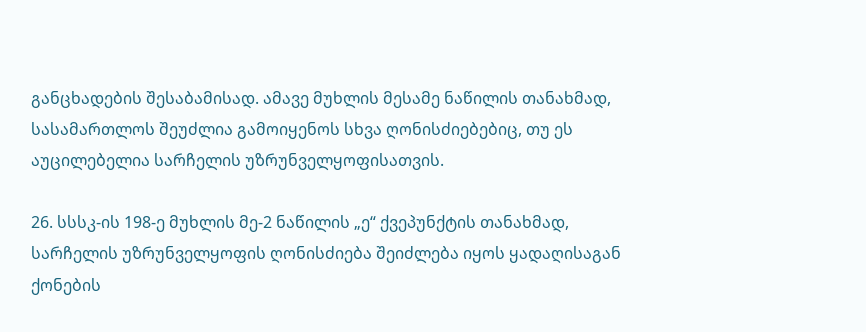განცხადების შესაბამისად. ამავე მუხლის მესამე ნაწილის თანახმად, სასამართლოს შეუძლია გამოიყენოს სხვა ღონისძიებებიც, თუ ეს აუცილებელია სარჩელის უზრუნველყოფისათვის.

26. სსსკ-ის 198-ე მუხლის მე-2 ნაწილის „ე“ ქვეპუნქტის თანახმად, სარჩელის უზრუნველყოფის ღონისძიება შეიძლება იყოს ყადაღისაგან ქონების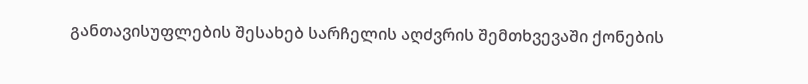განთავისუფლების შესახებ სარჩელის აღძვრის შემთხვევაში ქონების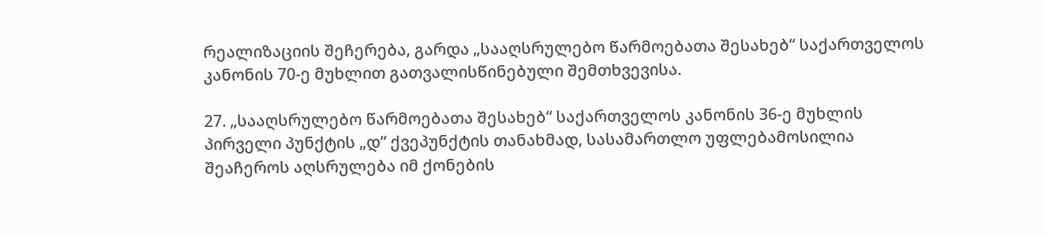რეალიზაციის შეჩერება, გარდა „სააღსრულებო წარმოებათა შესახებ“ საქართველოს კანონის 70-ე მუხლით გათვალისწინებული შემთხვევისა.

27. „სააღსრულებო წარმოებათა შესახებ“ საქართველოს კანონის 36-ე მუხლის პირველი პუნქტის „დ“ ქვეპუნქტის თანახმად, სასამართლო უფლებამოსილია შეაჩეროს აღსრულება იმ ქონების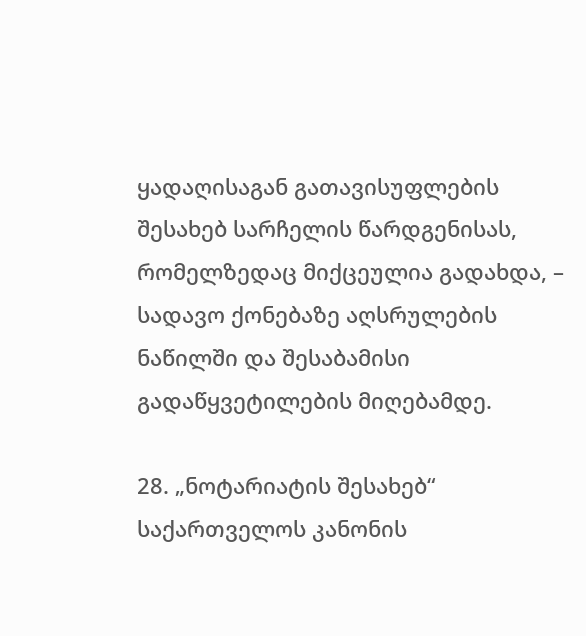ყადაღისაგან გათავისუფლების შესახებ სარჩელის წარდგენისას, რომელზედაც მიქცეულია გადახდა, – სადავო ქონებაზე აღსრულების ნაწილში და შესაბამისი გადაწყვეტილების მიღებამდე.

28. „ნოტარიატის შესახებ“ საქართველოს კანონის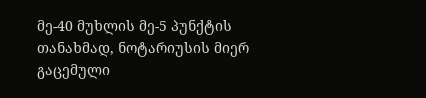მე-40 მუხლის მე-5 პუნქტის თანახმად, ნოტარიუსის მიერ გაცემული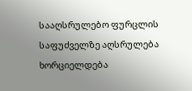სააღსრულებო ფურცლის საფუძველზე აღსრულება ხორციელდება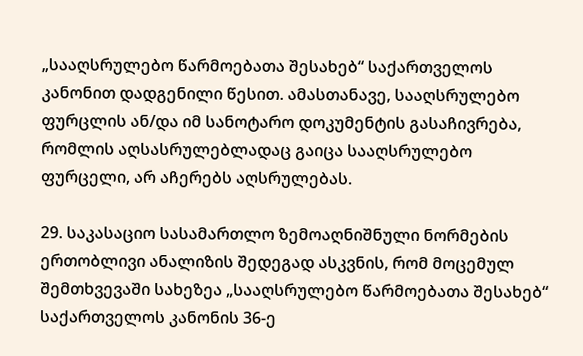„სააღსრულებო წარმოებათა შესახებ“ საქართველოს კანონით დადგენილი წესით. ამასთანავე, სააღსრულებო ფურცლის ან/და იმ სანოტარო დოკუმენტის გასაჩივრება, რომლის აღსასრულებლადაც გაიცა სააღსრულებო ფურცელი, არ აჩერებს აღსრულებას.

29. საკასაციო სასამართლო ზემოაღნიშნული ნორმების ერთობლივი ანალიზის შედეგად ასკვნის, რომ მოცემულ შემთხვევაში სახეზეა „სააღსრულებო წარმოებათა შესახებ“ საქართველოს კანონის 36-ე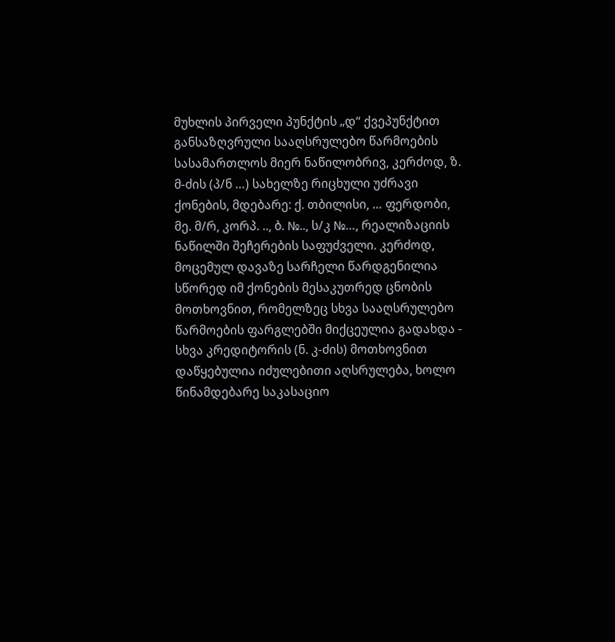მუხლის პირველი პუნქტის „დ“ ქვეპუნქტით განსაზღვრული სააღსრულებო წარმოების სასამართლოს მიერ ნაწილობრივ, კერძოდ, ზ. მ-ძის (პ/ნ …) სახელზე რიცხული უძრავი ქონების, მდებარე: ქ. თბილისი, … ფერდობი, მე. მ/რ, კორპ. .., ბ. №.., ს/კ №…, რეალიზაციის ნაწილში შეჩერების საფუძველი. კერძოდ, მოცემულ დავაზე სარჩელი წარდგენილია სწორედ იმ ქონების მესაკუთრედ ცნობის მოთხოვნით, რომელზეც სხვა სააღსრულებო წარმოების ფარგლებში მიქცეულია გადახდა - სხვა კრედიტორის (ნ. კ-ძის) მოთხოვნით დაწყებულია იძულებითი აღსრულება, ხოლო წინამდებარე საკასაციო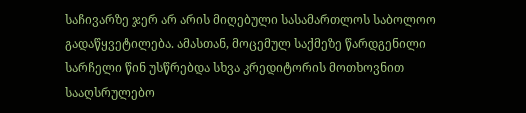საჩივარზე ჯერ არ არის მიღებული სასამართლოს საბოლოო გადაწყვეტილება. ამასთან, მოცემულ საქმეზე წარდგენილი სარჩელი წინ უსწრებდა სხვა კრედიტორის მოთხოვნით სააღსრულებო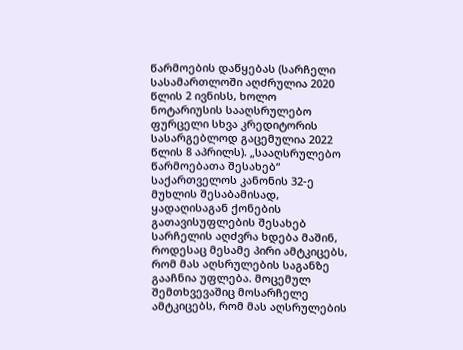წარმოების დაწყებას (სარჩელი სასამართლოში აღძრულია 2020 წლის 2 ივნისს, ხოლო ნოტარიუსის სააღსრულებო ფურცელი სხვა კრედიტორის სასარგებლოდ გაცემულია 2022 წლის 8 აპრილს). „სააღსრულებო წარმოებათა შესახებ“ საქართველოს კანონის 32-ე მუხლის შესაბამისად, ყადაღისაგან ქონების გათავისუფლების შესახებ სარჩელის აღძვრა ხდება მაშინ, როდესაც მესამე პირი ამტკიცებს, რომ მას აღსრულების საგანზე გააჩნია უფლება. მოცემულ შემთხვევაშიც მოსარჩელე ამტკიცებს, რომ მას აღსრულების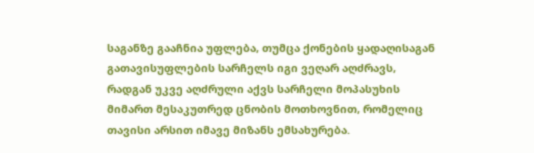საგანზე გააჩნია უფლება, თუმცა ქონების ყადაღისაგან გათავისუფლების სარჩელს იგი ვეღარ აღძრავს, რადგან უკვე აღძრული აქვს სარჩელი მოპასუხის მიმართ მესაკუთრედ ცნობის მოთხოვნით, რომელიც თავისი არსით იმავე მიზანს ემსახურება.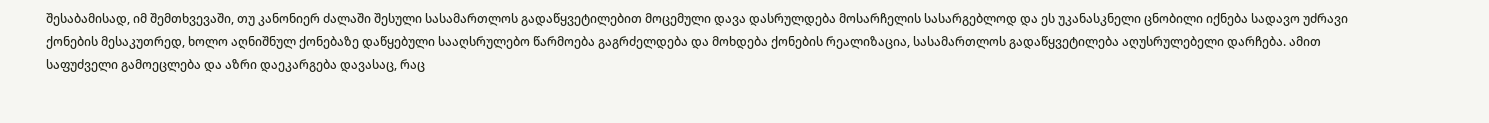შესაბამისად, იმ შემთხვევაში, თუ კანონიერ ძალაში შესული სასამართლოს გადაწყვეტილებით მოცემული დავა დასრულდება მოსარჩელის სასარგებლოდ და ეს უკანასკნელი ცნობილი იქნება სადავო უძრავი ქონების მესაკუთრედ, ხოლო აღნიშნულ ქონებაზე დაწყებული სააღსრულებო წარმოება გაგრძელდება და მოხდება ქონების რეალიზაცია, სასამართლოს გადაწყვეტილება აღუსრულებელი დარჩება. ამით საფუძველი გამოეცლება და აზრი დაეკარგება დავასაც, რაც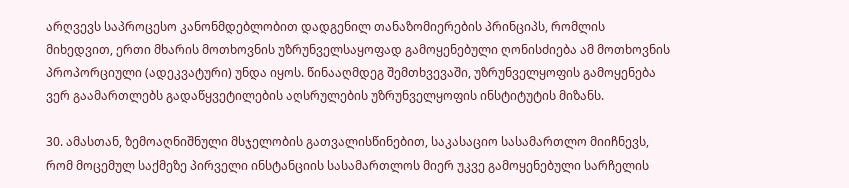არღვევს საპროცესო კანონმდებლობით დადგენილ თანაზომიერების პრინციპს, რომლის მიხედვით, ერთი მხარის მოთხოვნის უზრუნველსაყოფად გამოყენებული ღონისძიება ამ მოთხოვნის პროპორციული (ადეკვატური) უნდა იყოს. წინააღმდეგ შემთხვევაში, უზრუნველყოფის გამოყენება ვერ გაამართლებს გადაწყვეტილების აღსრულების უზრუნველყოფის ინსტიტუტის მიზანს.

30. ამასთან, ზემოაღნიშნული მსჯელობის გათვალისწინებით, საკასაციო სასამართლო მიიჩნევს, რომ მოცემულ საქმეზე პირველი ინსტანციის სასამართლოს მიერ უკვე გამოყენებული სარჩელის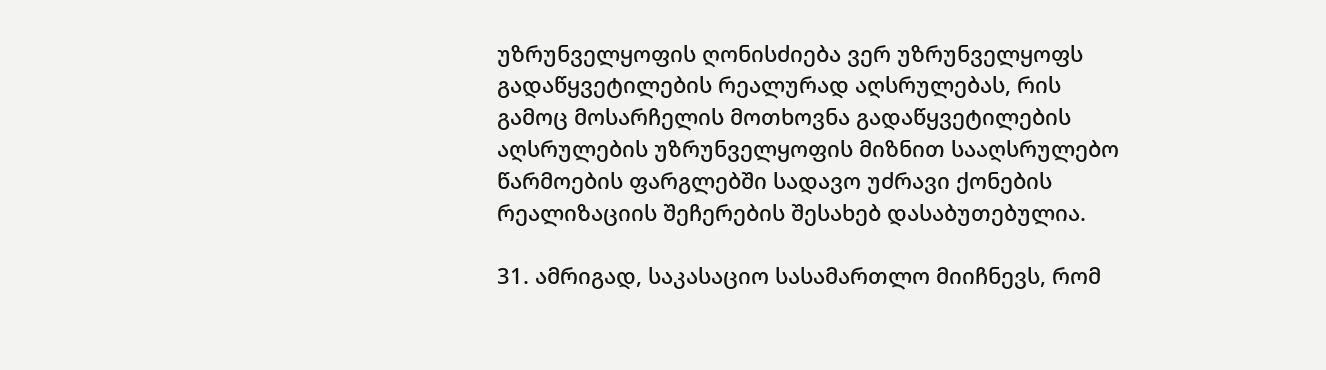უზრუნველყოფის ღონისძიება ვერ უზრუნველყოფს გადაწყვეტილების რეალურად აღსრულებას, რის გამოც მოსარჩელის მოთხოვნა გადაწყვეტილების აღსრულების უზრუნველყოფის მიზნით სააღსრულებო წარმოების ფარგლებში სადავო უძრავი ქონების რეალიზაციის შეჩერების შესახებ დასაბუთებულია.

31. ამრიგად, საკასაციო სასამართლო მიიჩნევს, რომ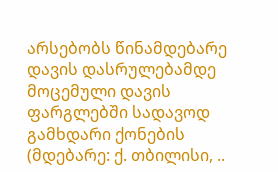არსებობს წინამდებარე დავის დასრულებამდე მოცემული დავის ფარგლებში სადავოდ გამხდარი ქონების (მდებარე: ქ. თბილისი, ..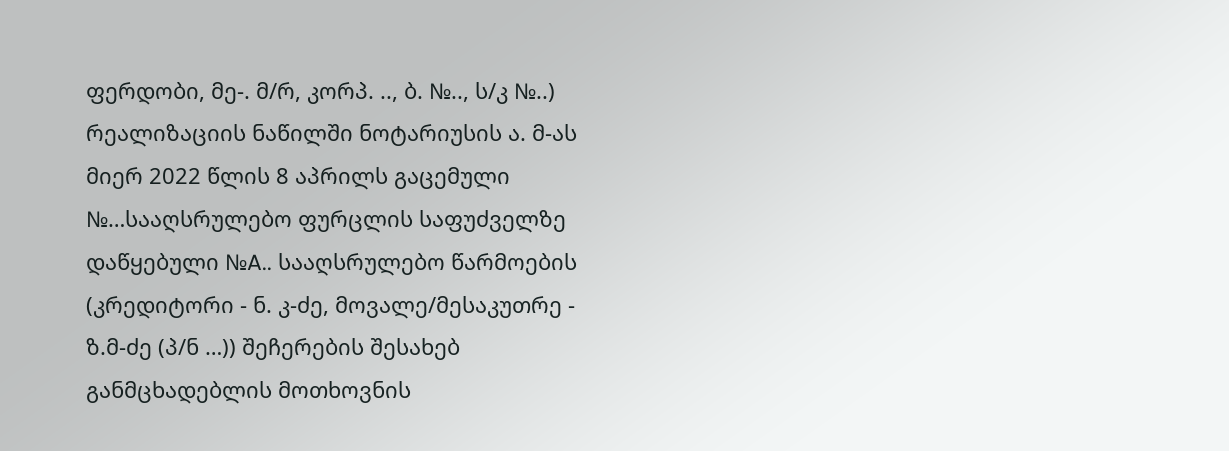ფერდობი, მე-. მ/რ, კორპ. .., ბ. №.., ს/კ №..) რეალიზაციის ნაწილში ნოტარიუსის ა. მ-ას მიერ 2022 წლის 8 აპრილს გაცემული №…სააღსრულებო ფურცლის საფუძველზე დაწყებული №A.. სააღსრულებო წარმოების (კრედიტორი - ნ. კ-ძე, მოვალე/მესაკუთრე - ზ.მ-ძე (პ/ნ …)) შეჩერების შესახებ განმცხადებლის მოთხოვნის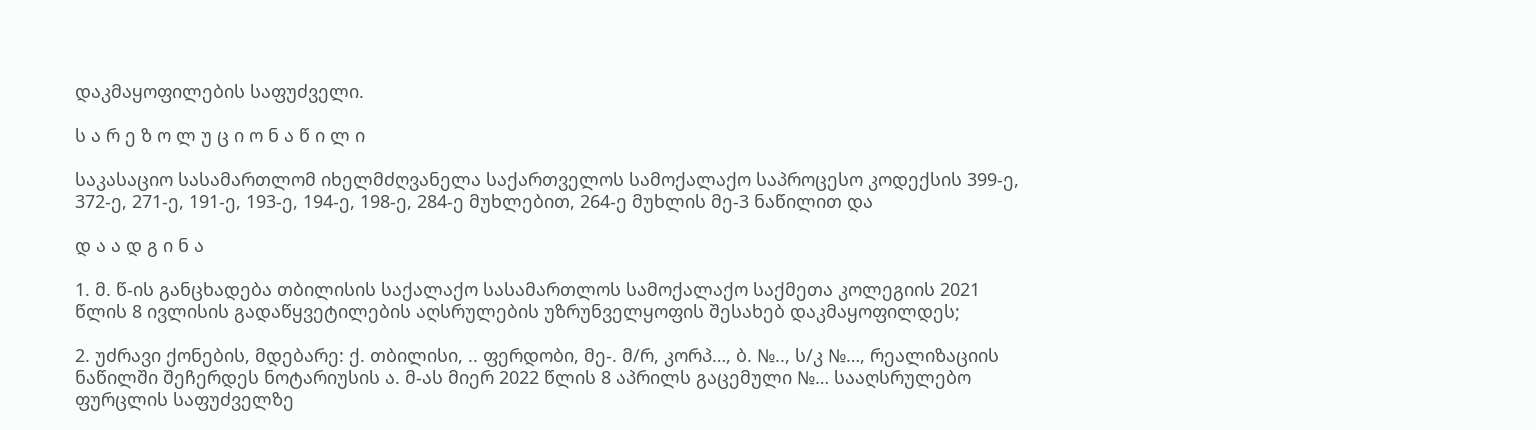დაკმაყოფილების საფუძველი.

ს ა რ ე ზ ო ლ უ ც ი ო ნ ა წ ი ლ ი

საკასაციო სასამართლომ იხელმძღვანელა საქართველოს სამოქალაქო საპროცესო კოდექსის 399-ე, 372-ე, 271-ე, 191-ე, 193-ე, 194-ე, 198-ე, 284-ე მუხლებით, 264-ე მუხლის მე-3 ნაწილით და

დ ა ა დ გ ი ნ ა

1. მ. წ-ის განცხადება თბილისის საქალაქო სასამართლოს სამოქალაქო საქმეთა კოლეგიის 2021 წლის 8 ივლისის გადაწყვეტილების აღსრულების უზრუნველყოფის შესახებ დაკმაყოფილდეს;

2. უძრავი ქონების, მდებარე: ქ. თბილისი, .. ფერდობი, მე-. მ/რ, კორპ…, ბ. №.., ს/კ №…, რეალიზაციის ნაწილში შეჩერდეს ნოტარიუსის ა. მ-ას მიერ 2022 წლის 8 აპრილს გაცემული №… სააღსრულებო ფურცლის საფუძველზე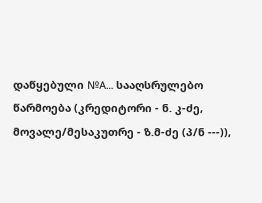დაწყებული №A… სააღსრულებო წარმოება (კრედიტორი - ნ. კ-ძე, მოვალე/მესაკუთრე - ზ.მ-ძე (პ/ნ ---)),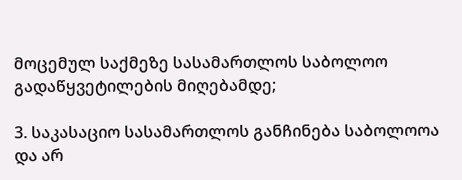მოცემულ საქმეზე სასამართლოს საბოლოო გადაწყვეტილების მიღებამდე;

3. საკასაციო სასამართლოს განჩინება საბოლოოა და არ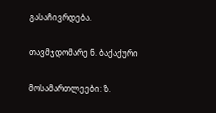გასაჩივრდება.

თავმჯდომარე ნ. ბაქაქური

მოსამართლეები: ზ.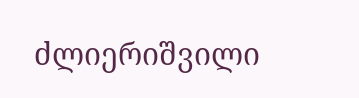ძლიერიშვილი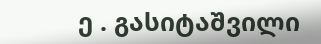ე . გასიტაშვილი